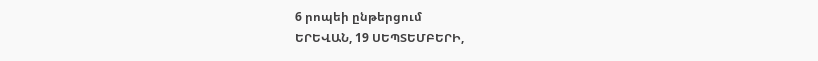6 րոպեի ընթերցում
ԵՐԵՎԱՆ, 19 ՍԵՊՏԵՄԲԵՐԻ,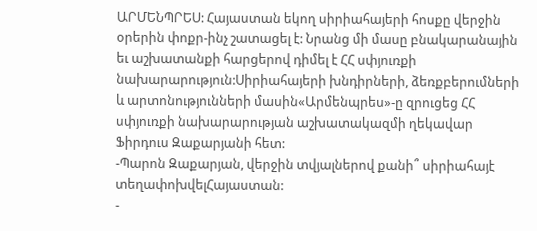ԱՐՄԵՆՊՐԵՍ: Հայաստան եկող սիրիահայերի հոսքը վերջին օրերին փոքր-ինչ շատացել է: Նրանց մի մասը բնակարանային եւ աշխատանքի հարցերով դիմել է ՀՀ սփյուռքի նախարարություն:Սիրիահայերի խնդիրների, ձեռքբերումների և արտոնությունների մասին«Արմենպրես»-ը զրուցեց ՀՀ սփյուռքի նախարարության աշխատակազմի ղեկավար Ֆիրդուս Զաքարյանի հետ:
-Պարոն Զաքարյան, վերջին տվյալներով քանի՞ սիրիահայէ տեղափոխվելՀայաստան:
-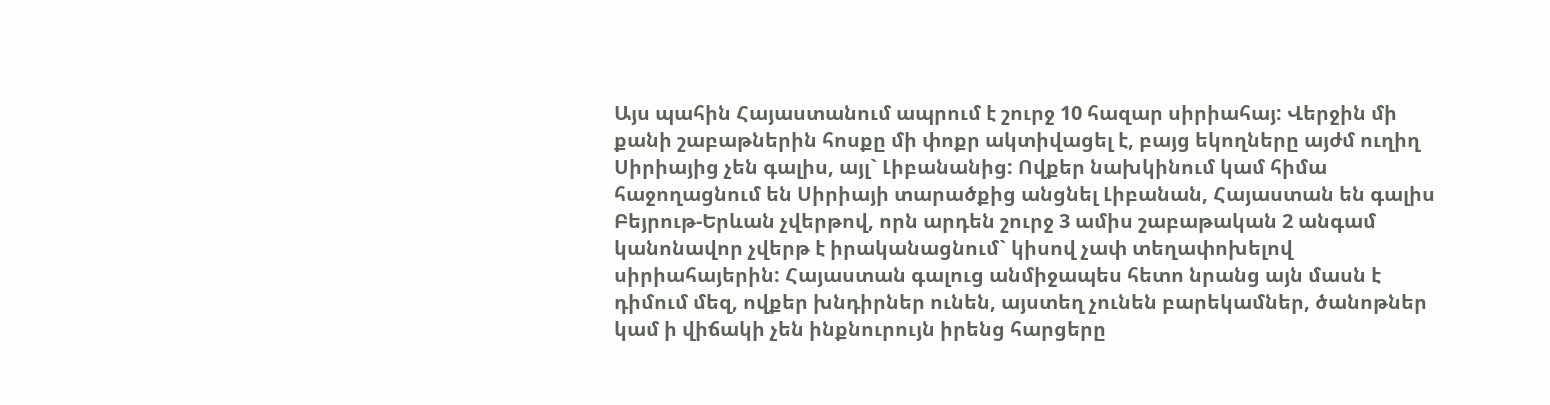Այս պահին Հայաստանում ապրում է շուրջ 10 հազար սիրիահայ: Վերջին մի քանի շաբաթներին հոսքը մի փոքր ակտիվացել է, բայց եկողները այժմ ուղիղ Սիրիայից չեն գալիս, այլ` Լիբանանից: Ովքեր նախկինում կամ հիմա հաջողացնում են Սիրիայի տարածքից անցնել Լիբանան, Հայաստան են գալիս Բեյրութ-Երևան չվերթով, որն արդեն շուրջ 3 ամիս շաբաթական 2 անգամ կանոնավոր չվերթ է իրականացնում` կիսով չափ տեղափոխելով սիրիահայերին: Հայաստան գալուց անմիջապես հետո նրանց այն մասն է դիմում մեզ, ովքեր խնդիրներ ունեն, այստեղ չունեն բարեկամներ, ծանոթներ կամ ի վիճակի չեն ինքնուրույն իրենց հարցերը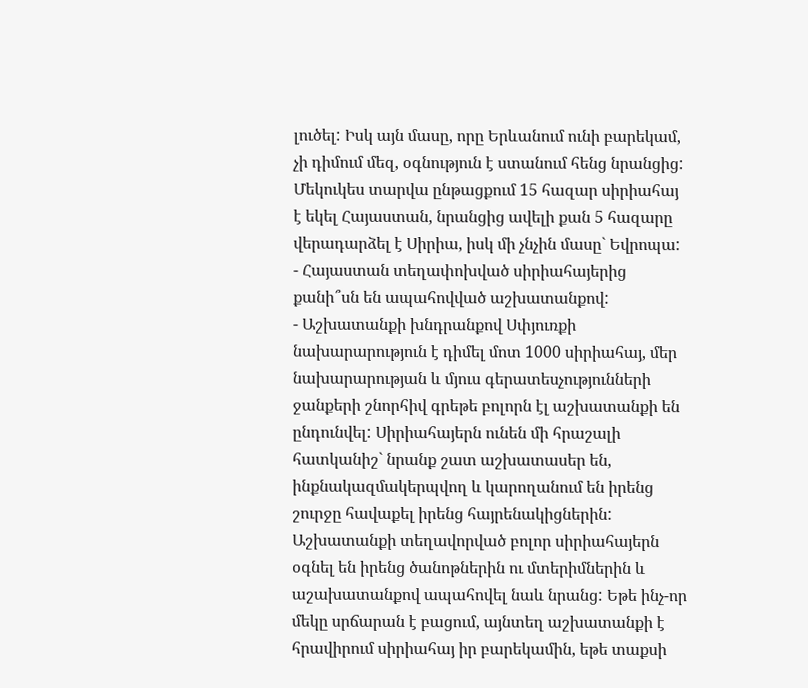լուծել: Իսկ այն մասը, որը Երևանում ունի բարեկամ, չի դիմում մեզ, օգնություն է ստանում հենց նրանցից: Մեկուկես տարվա ընթացքում 15 հազար սիրիահայ է եկել Հայաստան, նրանցից ավելի քան 5 հազարը վերադարձել է Սիրիա, իսկ մի չնչին մասը` Եվրոպա:
- Հայաստան տեղափոխված սիրիահայերից քանի՞սն են ապահովված աշխատանքով:
- Աշխատանքի խնդրանքով Սփյուռքի նախարարություն է դիմել մոտ 1000 սիրիահայ, մեր նախարարության և մյուս գերատեսչությունների ջանքերի շնորհիվ գրեթե բոլորն էլ աշխատանքի են ընդունվել: Սիրիահայերն ունեն մի հրաշալի հատկանիշ` նրանք շատ աշխատասեր են, ինքնակազմակերպվող և կարողանում են իրենց շուրջը հավաքել իրենց հայրենակիցներին: Աշխատանքի տեղավորված բոլոր սիրիահայերն օգնել են իրենց ծանոթներին ու մտերիմներին և աշախատանքով ապահովել նաև նրանց: Եթե ինչ-որ մեկը սրճարան է բացում, այնտեղ աշխատանքի է հրավիրում սիրիահայ իր բարեկամին, եթե տաքսի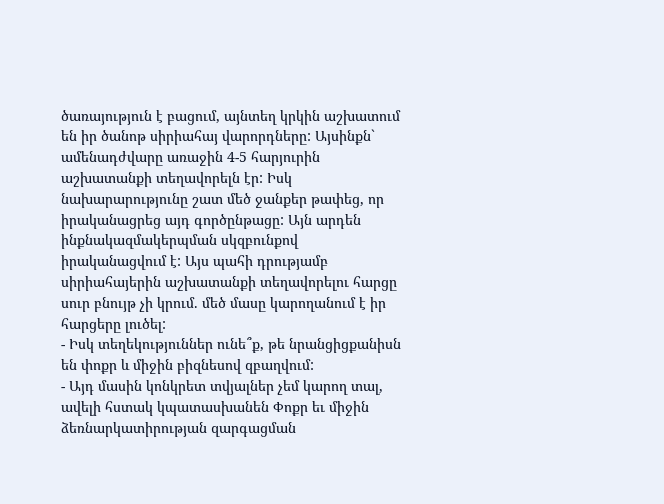ծառայություն է բացում, այնտեղ կրկին աշխատում են իր ծանոթ սիրիահայ վարորդները: Այսինքն` ամենադժվարը առաջին 4-5 հարյուրին աշխատանքի տեղավորելն էր: Իսկ նախարարությունը շատ մեծ ջանքեր թափեց, որ իրականացրեց այդ գործընթացը: Այն արդեն ինքնակազմակերպման սկզբունքով իրականացվում է: Այս պահի դրությամբ սիրիահայերին աշխատանքի տեղավորելու հարցը սուր բնույթ չի կրում. մեծ մասը կարողանում է իր հարցերը լուծել:
- Իսկ տեղեկություններ ունե՞ք, թե նրանցիցքանիսն են փոքր և միջին բիզնեսով զբաղվում:
- Այդ մասին կոնկրետ տվյալներ չեմ կարող տալ, ավելի հստակ կպատասխանեն Փոքր եւ միջին ձեռնարկատիրության զարգացման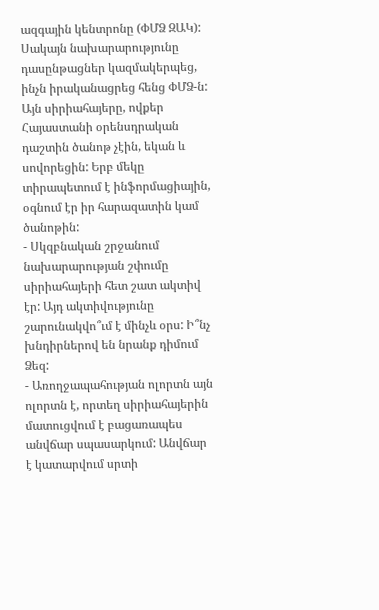ազգային կենտրոնը (ՓՄՁ ԶԱԿ): Սակայն նախարարությունը դասընթացներ կազմակերպեց, ինչն իրականացրեց հենց ՓՄՁ-ն: Այն սիրիահայերը, ովքեր Հայաստանի օրենսդրական դաշտին ծանոթ չէին, եկան և սովորեցին: Երբ մեկը տիրապետում է ինֆորմացիային, օգնում էր իր հարազատին կամ ծանոթին:
- Սկզբնական շրջանում նախարարության շփումը սիրիահայերի հետ շատ ակտիվ էր: Այդ ակտիվությունը շարունակվո՞ւմ է մինչև օրս: Ի՞նչ խնդիրներով են նրանք դիմում Ձեզ:
- Առողջապահության ոլորտն այն ոլորտն է, որտեղ սիրիահայերին մատուցվում է բացառապես անվճար սպասարկում: Անվճար է կատարվում սրտի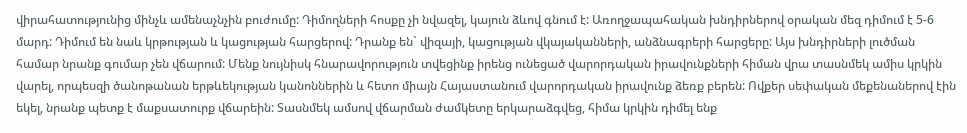վիրահատությունից մինչև ամենաչնչին բուժումը: Դիմողների հոսքը չի նվազել, կայուն ձևով գնում է: Առողջապահական խնդիրներով օրական մեզ դիմում է 5-6 մարդ: Դիմում են նաև կրթության և կացության հարցերով: Դրանք են` վիզայի, կացության վկայականների, անձնագրերի հարցերը: Այս խնդիրների լուծման համար նրանք գումար չեն վճարում: Մենք նույնիսկ հնարավորություն տվեցինք իրենց ունեցած վարորդական իրավունքների հիման վրա տասնմեկ ամիս կրկին վարել, որպեսզի ծանոթանան երթևեկության կանոններին և հետո միայն Հայաստանում վարորդական իրավունք ձեռք բերեն: Ովքեր սեփական մեքենաներով էին եկել, նրանք պետք է մաքսատուրք վճարեին: Տասնմեկ ամսով վճարման ժամկետը երկարաձգվեց, հիմա կրկին դիմել ենք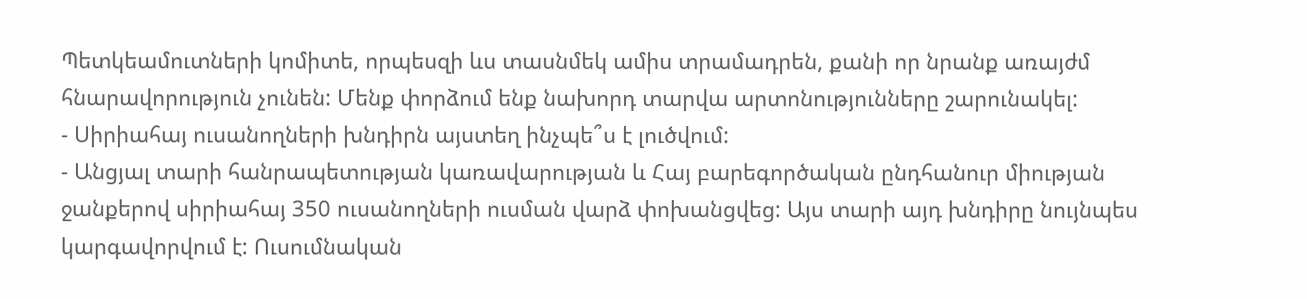Պետկեամուտների կոմիտե, որպեսզի ևս տասնմեկ ամիս տրամադրեն, քանի որ նրանք առայժմ հնարավորություն չունեն: Մենք փորձում ենք նախորդ տարվա արտոնությունները շարունակել:
- Սիրիահայ ուսանողների խնդիրն այստեղ ինչպե՞ս է լուծվում:
- Անցյալ տարի հանրապետության կառավարության և Հայ բարեգործական ընդհանուր միության ջանքերով սիրիահայ 350 ուսանողների ուսման վարձ փոխանցվեց: Այս տարի այդ խնդիրը նույնպես կարգավորվում է: Ուսումնական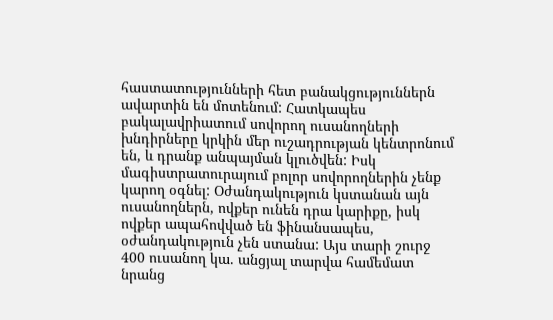հաստատությունների հետ բանակցություններն ավարտին են մոտենում: Հատկապես բակալավրիատում սովորող ուսանողների խնդիրները կրկին մեր ուշադրության կենտրոնում են, և դրանք անպայման կլուծվեն: Իսկ մագիստրատուրայում բոլոր սովորողներին չենք կարող օգնել: Օժանդակություն կստանան այն ուսանողներն, ովքեր ունեն դրա կարիքը, իսկ ովքեր ապահովված են ֆինանսապես, օժանդակություն չեն ստանա: Այս տարի շուրջ 400 ուսանող կա. անցյալ տարվա համեմատ նրանց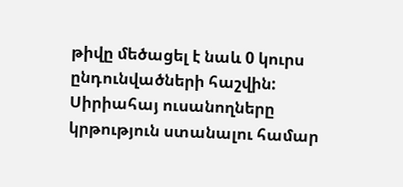թիվը մեծացել է նաև 0 կուրս ընդունվածների հաշվին: Սիրիահայ ուսանողները կրթություն ստանալու համար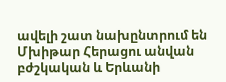ավելի շատ նախընտրում են Մխիթար Հերացու անվան բժշկական և Երևանի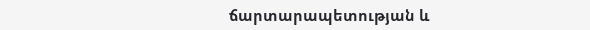ճարտարապետության և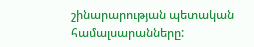շինարարության պետական համալսարանները: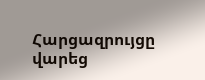Հարցազրույցը վարեց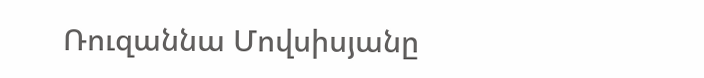Ռուզաննա Մովսիսյանը